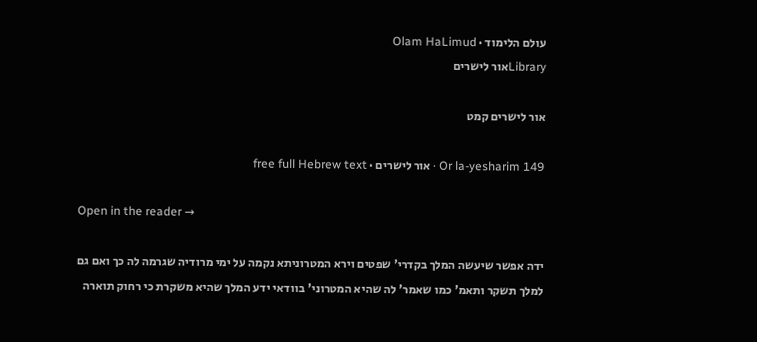עולם הלימוד · Olam HaLimud
Libraryאור לישרים

אור לישרים קמט

Or la-yesharim 149 · אור לישרים · free full Hebrew text

Open in the reader →

ידה אפשר שיעשה המלך בקדרי' שפטים וירא המטרוניתא נקמה על ימי מרודיה שגרמה לה כך ואם גם למלך תשקר ותאמ' כמו שאמר' לה שהיא המטרוני' בוודאי ידע המלך שהיא משקרת כי רחוק תוארה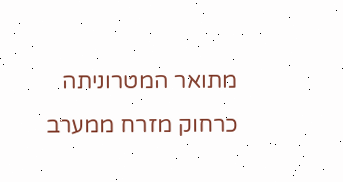מתואר המטרוניתה כרחוק מזרח ממערב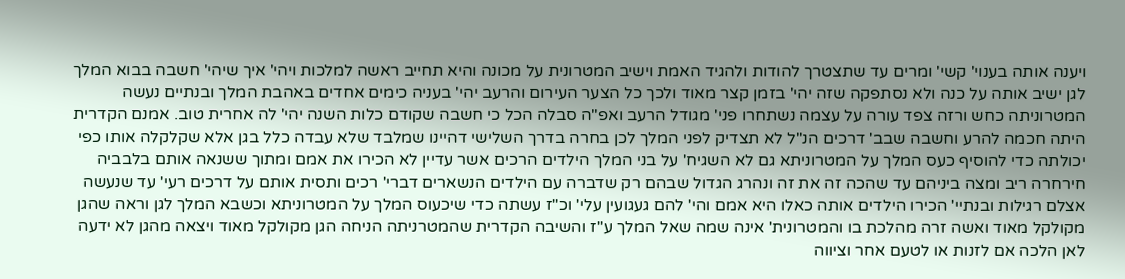ויענה אותה בענוי' קשי' ומרים עד שתצטרך להודות ולהגיד האמת וישיב המטרונית על מכונה והיא תחייב ראשה למלכות ויהי' איך שיהי' חשבה בבוא המלך לגן ישיב אותה על כנה ולא נסתפקה שזה יהי' בזמן קצר מאוד ולכך כל הצער העירום והרעב יהי' בעניה כימים אחדים באהבת המלך ובנתיים נעשה המטרוניתה כחש ורזה צפד עורה על עצמה נשתחרו פני' מגודל הרעב ואפ"ה סבלה הכל כי חשבה שקודם כלות השנה יהי' לה אחרית טוב. אמנם הקדרית היתה חכמה להרע וחשבה שבב' דרכים הנ"ל לא תצדיק לפני המלך לכן בחרה בדרך השלישי דהיינו שמלבד שלא עבדה כלל בגן אלא שקלקלה אותו כפי יכולתה כדי להוסיף כעס המלך על המטרוניתא גם לא השגיח' על בני המלך הילדים הרכים אשר עדיין לא הכירו את אמם ומתוך ששנאה אותם בלבביה חירחרה ריב ומצה ביניהם עד שהכה זה את זה ונהרג הגדול שבהם רק שדברה עם הילדים הנשארים דברי' רכים ותסית אותם על דרכים רעי' עד שנעשה אצלם רגילות ובנתיי' הכירו הילדים אותה כאלו היא אמם והי' להם געגועין עלי' וכ"ז עשתה כדי שיכעוס המלך על המטרוניתא וכשבא המלך לגן וראה שהגן מקולקל מאוד ואשה זרה מהלכת בו והמטרונית' אינה שמה שאל המלך ע"ז והשיבה הקדרית שהמטרניתה הניחה הגן מקולקל מאוד ויצאה מהגן לא ידעה לאן הלכה אם לזנות או לטעם אחר וציווה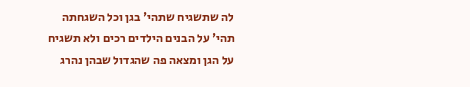לה שתשגיח שתהי' בגן וכל השגחתה תהי' על הבנים הילדים רכים ולא תשגיח על הגן ומצאה פה שהגדול שבהן נהרג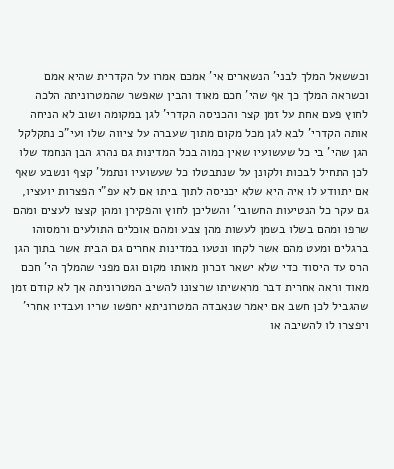וכששאל המלך לבני' הנשארים אי' אמכם אמרו על הקדרית שהיא אמם וכשראה המלך כך אף שהי' חכם מאוד והבין שאפשר שהמטרוניתה הלכה לחוץ פעם אחת על זמן קצר והכניסה הקדרי' לגן במקומה ושוב לא הניחה אותה הקדרי' לבא לגן מכל מקום מתוך שעברה על ציווה שלו ועי"כ נתקלקל הגן שהי' בי כל שעשועיו שאין כמוה בכל המדינות גם נהרג הבן הנחמד שלו לכן התחיל לבכות ולקונן על שנתבטלו כל שעשועיו ונתמל' קצף ונשבע שאף אם יתוודע לו איה היא שלא יכניסה לתוך ביתו אם לא עפ"י הפצרות יועציו, גם עקר כל הנטיעות החשובי' והשליכן לחוץ והפקירן ומהן קצצו לעצים ומהם שרפו ומהם בשלו בשמן לעשות מהן צבע ומהם אוכלים התולעים ורמסוהו ברגלים ומעט מהם אשר לקחו ונטעו במדינות אחרים גם הבית אשר בתוך הגן הרס עד היסוד כדי שלא ישאר זכרון מאותו מקום וגם מפני שהמלך הי' חכם מאוד וראה אחרית דבר מראשיתו שרצונו להשיב המטרוניתה אך לא קודם זמן שהגביל לכן חשב אם יאמר שנאבדה המטרוניתא יחפשו שריו ועבדיו אחרי' ויפצרו לו להשיבה או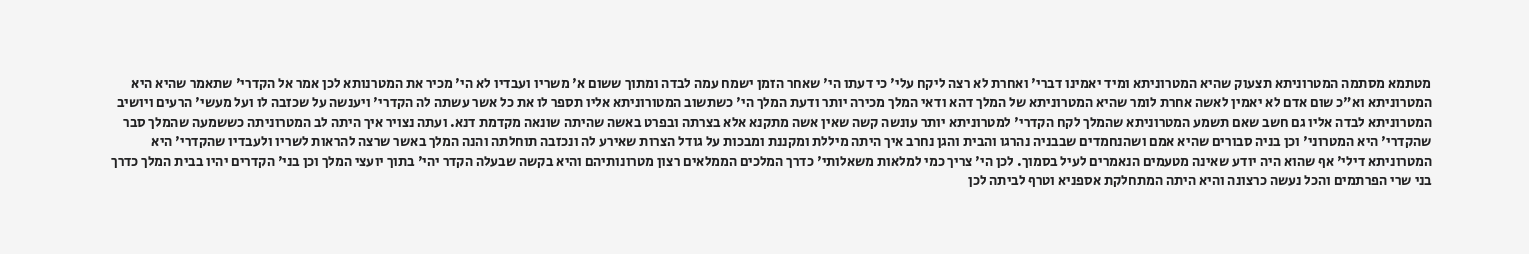מטתמא מסתמה המטרוניתא תצעוק שהיא המטרוניתא ומיד יאמינו דברי' ואחרת לא רצה ליקח עלי' כי דעתו הי' שאחר הזמן ישמח עמה לבדה ומתוך ששום א' משריו ועבדיו לא הי' מכיר את המטרנותא לכן אמר אל הקדרי' שתאמר שהיא היא המטרוניתא וא"כ שום אדם לא יאמין לאשה אחרת לומר שהיא המטרוניתא של המלך דהא ודאי המלך מכירה יותר ודעת המלך הי' כשתשוב המטורוניתא אליו תספר לו את כל אשר עשתה לה הקדרי' ויענשה על שכזבה לו ועל מעשי' הרעים ויושיב המטרוניתא לבדה אליו גם חשב שאם תשמע המטרוניתא שהמלך לקח הקדרי' למטרוניתא יותר עונשה קשה שאין אשה מתקנא אלא בצרתה ובפרט באשה שהיתה שונאה מקדמת דנא. ועתה נצויר איך היתה לב המטרוניתה כששמעה שהמלך סבר שהקדרי' היא המטרוני' וכן בניה סבורים שהיא אמם ושהנחמדים שבבניה נהרגו והבית והגן נחרב איך היתה מיללת ומקננת ומבכות על גודל הצרות שאירע לה ונכזבה תוחלתה והנה המלך באשר שרצה להראות לשריו ולעבדיו שהקדרי' היא המטרוניתא דילי' אף שהוא היה יודע שאינה מטעמים הנאמרים לעיל בסמוך. לכן הי' צריך כמי למלאות משאלותי' כדרך המלכים הממלאים רצון מטרונותיהם והיא בקשה שבעלה הקדר יהי' בתוך יועצי המלך וכן בני' הקדרים יהיו בבית המלך כדרך בני שרי הפרתמים והכל נעשה כרצונה והיא היתה המתחלקת אספניא וטרף לביתה לכן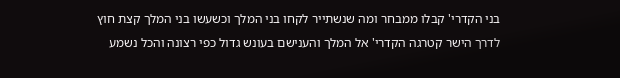בני הקדרי' קבלו ממבחר ומה שנשתייר לקחו בני המלך וכשעשו בני המלך קצת חוץ לדרך הישר קטרגה הקדרי' אל המלך והענישם בעונש גדול כפי רצונה והכל נשמע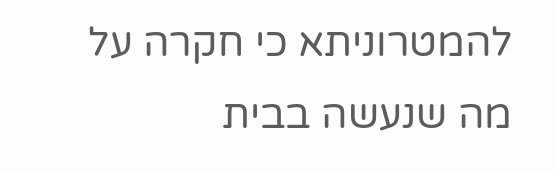להמטרוניתא כי חקרה על מה שנעשה בבית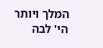המלך ויותר הי' לבה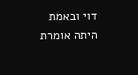דוי ובאמת היתה אומרת